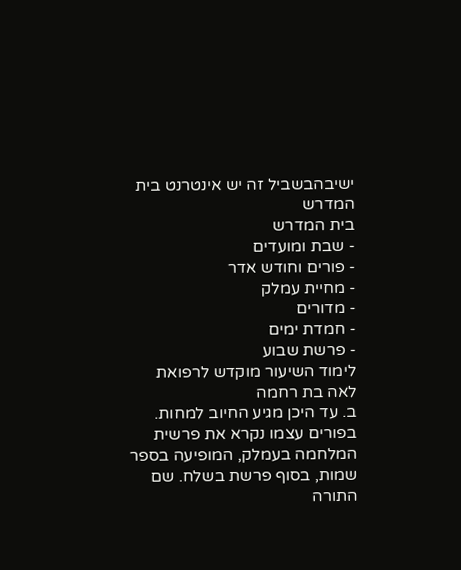ישיבהבשביל זה יש אינטרנט בית המדרש
בית המדרש
- שבת ומועדים
- פורים וחודש אדר
- מחיית עמלק
- מדורים
- חמדת ימים
- פרשת שבוע
לימוד השיעור מוקדש לרפואת
לאה בת רחמה
ב. עד היכן מגיע החיוב למחות.
בפורים עצמו נקרא את פרשית המלחמה בעמלק, המופיעה בספר שמות, בסוף פרשת בשלח. שם התורה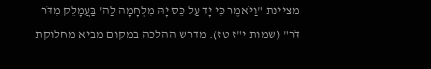מציינת "וַיֹּאמֶר כִּי יָד עַל כֵּס יָהּ מִלְחָמָה לַה' בַּעֲמָלֵק מִדֹּר דֹּר" (שמות י"ז טז). מדרש ההלכה במקום מביא מחלוקת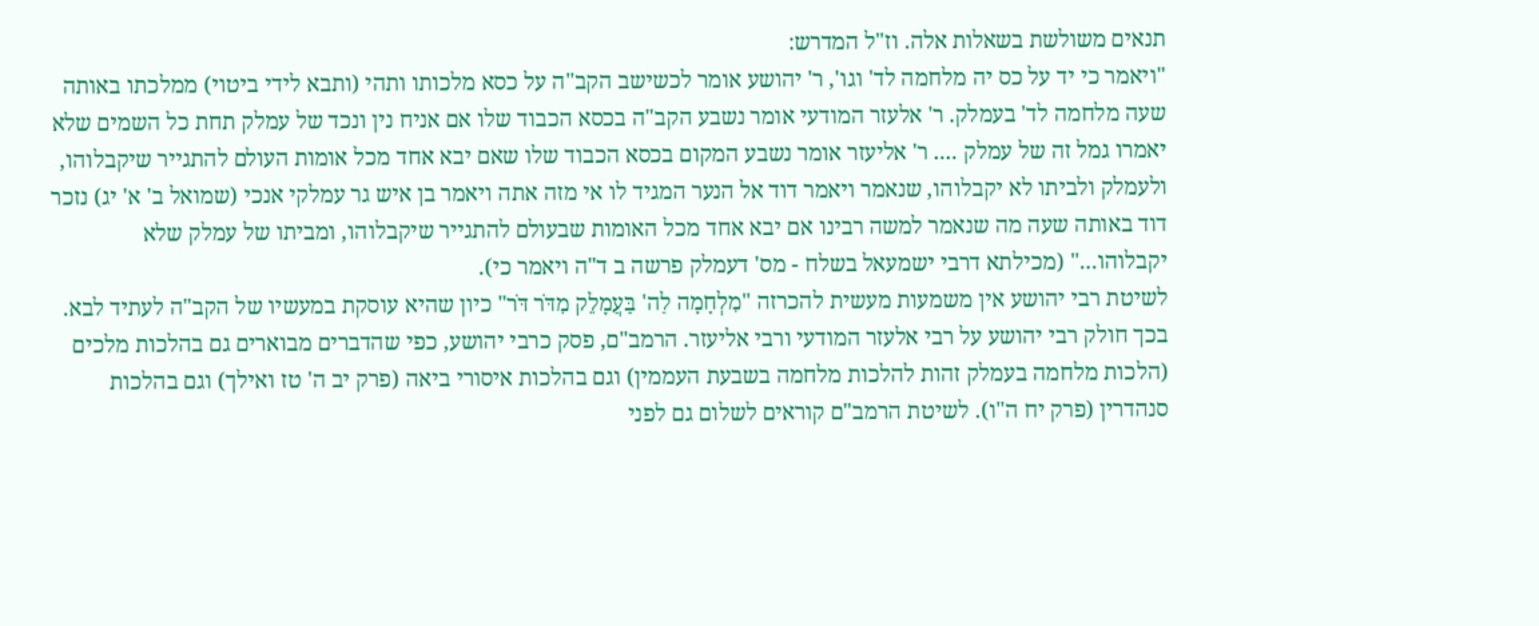תנאים משולשת בשאלות אלה. וז"ל המדרש:
"ויאמר כי יד על כס יה מלחמה לד' וגו', ר' יהושע אומר לכשישב הקב"ה על כסא מלכותו ותהי (ותבא לידי ביטוי) ממלכתו באותה שעה מלחמה לד' בעמלק. ר' אלעזר המודעי אומר נשבע הקב"ה בכסא הכבוד שלו אם אניח נין ונכד של עמלק תחת כל השמים שלא יאמרו גמל זה של עמלק .... ר' אליעזר אומר נשבע המקום בכסא הכבוד שלו שאם יבא אחד מכל אומות העולם להתגייר שיקבלוהו, ולעמלק ולביתו לא יקבלוהו, שנאמר ויאמר דוד אל הנער המגיד לו אי מזה אתה ויאמר בן איש גר עמלקי אנכי (שמואל ב' א' יג) נזכר דוד באותה שעה מה שנאמר למשה רבינו אם יבא אחד מכל האומות שבעולם להתגייר שיקבלוהו, ומביתו של עמלק שלא יקבלוהו..." (מכילתא דרבי ישמעאל בשלח - מס' דעמלק פרשה ב ד"ה ויאמר כי).
לשיטת רבי יהושע אין משמעות מעשית להכרזה "מִלְחָמָה לַה' בַּעֲמָלֵק מִדֹּר דֹּר" כיון שהיא עוסקת במעשיו של הקב"ה לעתיד לבא. בכך חולק רבי יהושע על רבי אלעזר המודעי ורבי אליעזר. הרמב"ם, פסק כרבי יהושע, כפי שהדברים מבוארים גם בהלכות מלכים (הלכות מלחמה בעמלק זהות להלכות מלחמה בשבעת העממין) וגם בהלכות איסורי ביאה (פרק יב ה' טז ואילך) וגם בהלכות סנהדרין (פרק יח ה"ו). לשיטת הרמב"ם קוראים לשלום גם לפני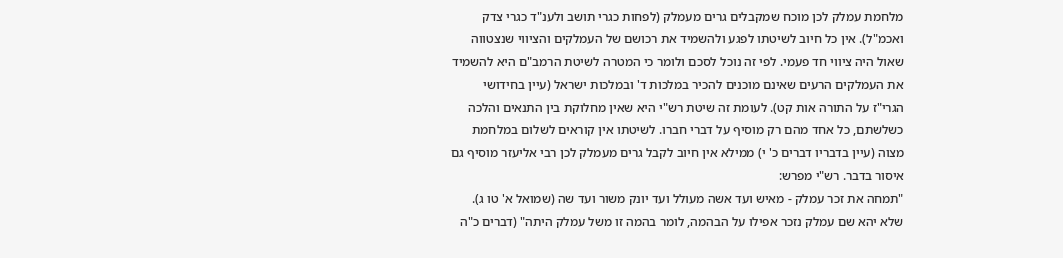מלחמת עמלק לכן מוכח שמקבלים גרים מעמלק (לפחות כגרי תושב ולענ"ד כגרי צדק ואכמ"ל). אין כל חיוב לשיטתו לפגע ולהשמיד את רכושם של העמלקים והציווי שנצטווה שאול היה ציווי חד פעמי. לפי זה נוכל לסכם ולומר כי המטרה לשיטת הרמב"ם היא להשמיד את העמלקים הרעים שאינם מוכנים להכיר במלכות ד' ובמלכות ישראל (עיין בחידושי הגרי"ז על התורה אות קט). לעומת זה שיטת רש"י היא שאין מחלוקת בין התנאים והלכה כשלשתם, כל אחד מהם רק מוסיף על דברי חברו. לשיטתו אין קוראים לשלום במלחמת מצוה (עיין בדבריו דברים כ' י) ממילא אין חיוב לקבל גרים מעמלק לכן רבי אליעזר מוסיף גם איסור בדבר. רש"י מפרש:
"תמחה את זכר עמלק - מאיש ועד אשה מעולל ועד יונק משור ועד שה (שמואל א' טו ג). שלא יהא שם עמלק נזכר אפילו על הבהמה, לומר בהמה זו משל עמלק היתה" (דברים כ"ה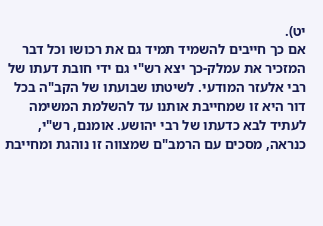יט).
אם כך חייבים להשמיד תמיד גם את רכושו וכל דבר המזכיר את עמלק-כך יצא רש"י גם ידי חובת דעתו של רבי אלעזר המודעי. לשיטתו שבועתו של הקב"ה בכל דור היא זו שמחייבת אותנו עד להשלמת המשימה לעתיד לבא כדעתו של רבי יהושע. אומנם, רש"י, כנראה, מסכים עם הרמב"ם שמצווה זו נוהגת ומחייבת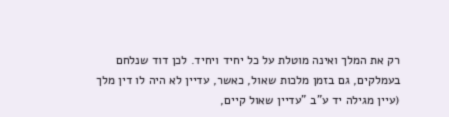רק את המלך ואינה מוטלת על כל יחיד ויחיד. לכן דוד שנלחם בעמלקים, גם בזמן מלכות שאול, כאשר, עדיין לא היה לו דין מלך (עיין מגילה יד ע"ב "עדיין שאול קיים,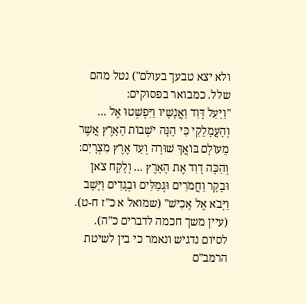ולא יצא טבעך בעולם") נטל מהם שלל. כמבואר בפסוקים:
"וַיַּעַל דָּוִד וַאֲנָשָׁיו וַיִּפְשְׁטוּ אֶל ... וְהָעֲמָלֵקִי כִּי הֵנָּה יֹשְׁבוֹת הָאָרֶץ אֲשֶׁר מֵעוֹלָם בּוֹאֲךָ שׁוּרָה וְעַד אֶרֶץ מִצְרָיִם: וְהִכָּה דָוִד אֶת הָאָרֶץ ... וְלָקַח צֹאן וּבָקָר וַחֲמֹרִים וּגְמַלִּים וּבְגָדִים וַיָּשָׁב וַיָּבֹא אֶל אָכִישׁ" (שמואל א כ"ז ח-ט). (עיין משך חכמה לדברים כ"ה).
לסיום נדגיש ונאמר כי בין לשיטת הרמב"ם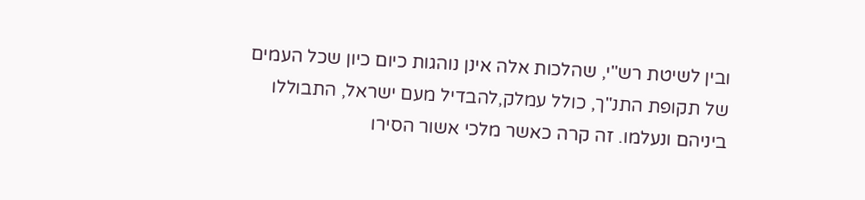ובין לשיטת רש"י, שהלכות אלה אינן נוהגות כיום כיון שכל העמים של תקופת התנ"ך, כולל עמלק,להבדיל מעם ישראל, התבוללו ביניהם ונעלמו. זה קרה כאשר מלכי אשור הסירו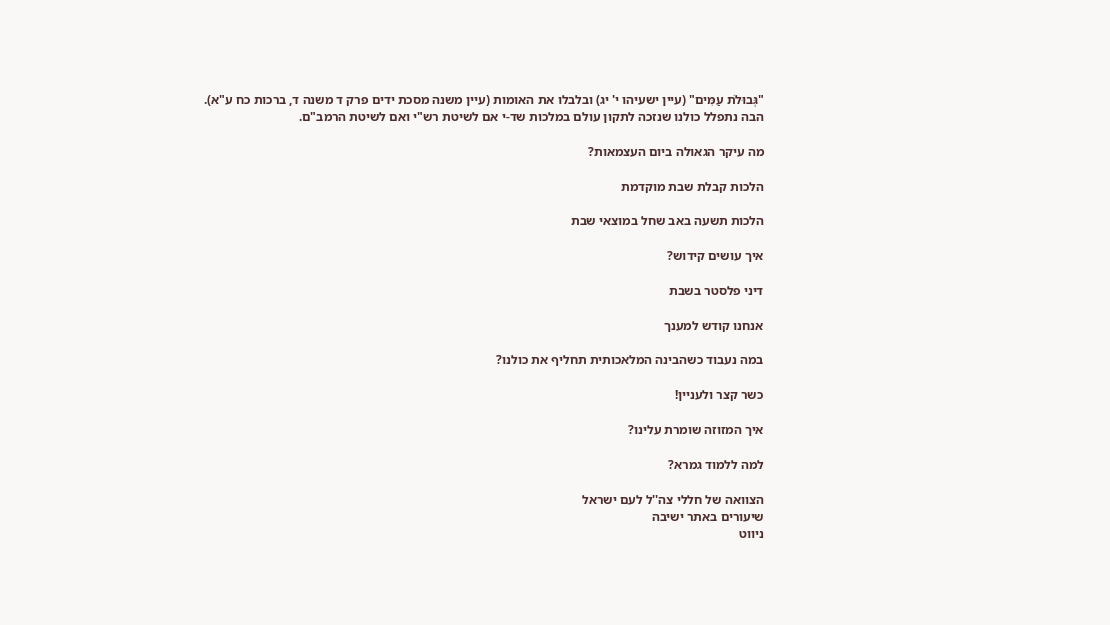"גְּבוּלֹת עַמִּים" (עיין ישעיהו י' יג) ובלבלו את האומות (עיין משנה מסכת ידים פרק ד משנה ד, ברכות כח ע"א).
הבה נתפלל כולנו שנזכה לתקון עולם במלכות שד-י אם לשיטת רש"י ואם לשיטת הרמב"ם.

מה עיקר הגאולה ביום העצמאות?

הלכות קבלת שבת מוקדמת

הלכות תשעה באב שחל במוצאי שבת

איך עושים קידוש?

דיני פלסטר בשבת

אנחנו קודש למענך

במה נעבוד כשהבינה המלאכותית תחליף את כולנו?

כשר קצר ולעניין!

איך המזוזה שומרת עלינו?

למה ללמוד גמרא?

הצוואה של חללי צה''ל לעם ישראל
שיעורים באתר ישיבה
ניווט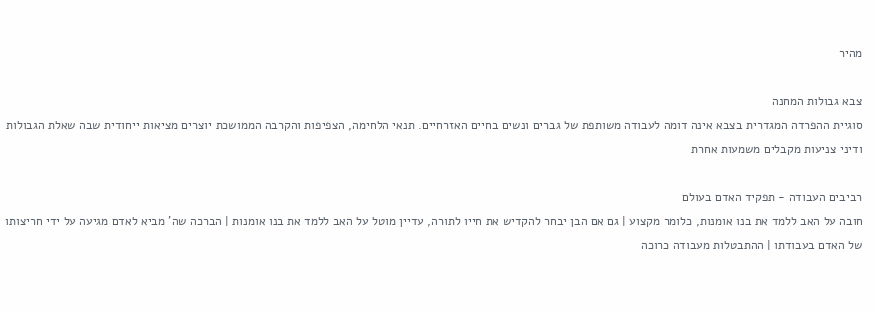מהיר

צבא גבולות המחנה
סוגיית ההפרדה המגדרית בצבא אינה דומה לעבודה משותפת של גברים ונשים בחיים האזרחיים. תנאי הלחימה, הצפיפות והקרבה הממושכת יוצרים מציאות ייחודית שבה שאלת הגבולות ודיני צניעות מקבלים משמעות אחרת

רביבים העבודה - תפקיד האדם בעולם
חובה על האב ללמד את בנו אומנות, כלומר מקצוע | גם אם הבן יבחר להקדיש את חייו לתורה, עדיין מוטל על האב ללמד את בנו אומנות | הברכה שה' מביא לאדם מגיעה על ידי חריצותו של האדם בעבודתו | ההתבטלות מעבודה כרוכה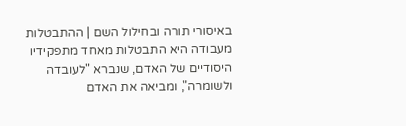באיסורי תורה ובחילול השם | ההתבטלות מעבודה היא התבטלות מאחד מתפקידיו היסודיים של האדם, שנברא "לעובדה ולשומרה", ומביאה את האדם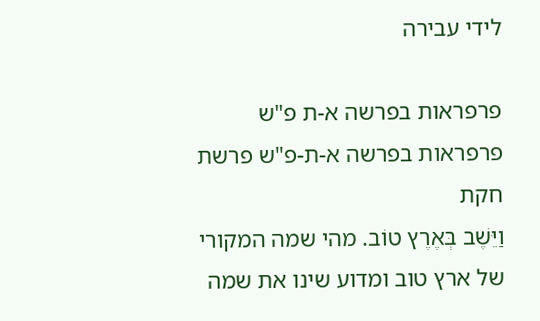לידי עבירה

פרפראות בפרשה א-ת פ"ש פרפראות בפרשה א-ת-פ"ש פרשת חקת
וַיֵּשֶׁב בְּאֶרֶץ טוֹב. מהי שמה המקורי של ארץ טוב ומדוע שינו את שמה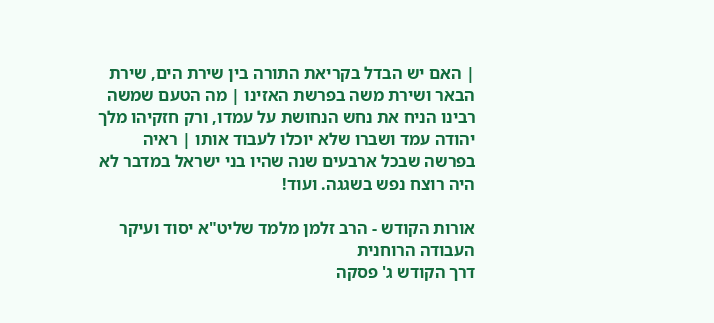| האם יש הבדל בקריאת התורה בין שירת הים, שירת הבאר ושירת משה בפרשת האזינו | מה הטעם שמשה רבינו הניח את נחש הנחושת על עמדו, ורק חזקיהו מלך יהודה עמד ושברו שלא יוכלו לעבוד אותו | ראיה בפרשה שבכל ארבעים שנה שהיו בני ישראל במדבר לא היה רוצח נפש בשגגה. ועוד!

אורות הקודש - הרב זלמן מלמד שליט"א יסוד ועיקר העבודה הרוחנית
דרך הקודש ג' פסקה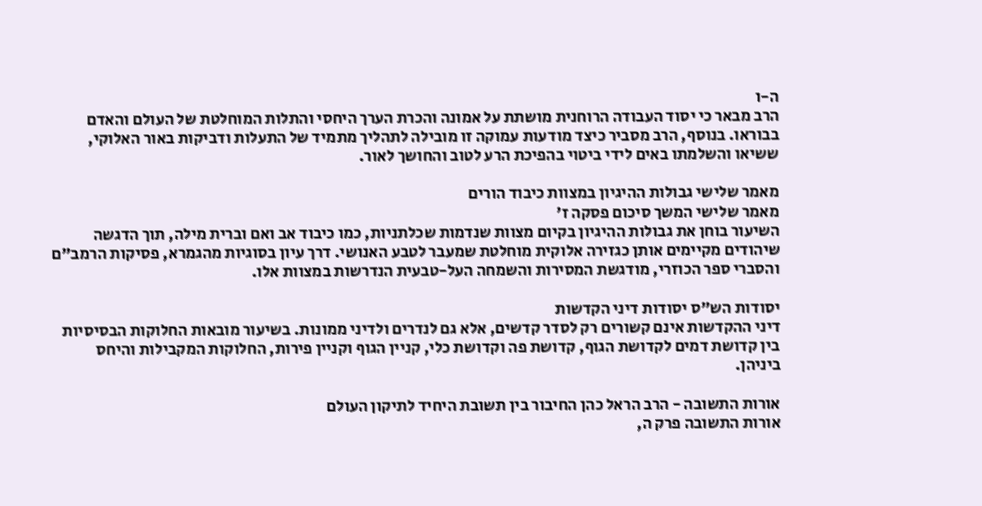ה-ו
הרב מבאר כי יסוד העבודה הרוחנית מושתת על אמונה והכרת הערך היחסי והתלות המוחלטת של העולם והאדם בבוראו. בנוסף, הרב מסביר כיצד מודעות עמוקה זו מובילה לתהליך מתמיד של התעלות ודביקות באור האלוקי, ששיאו והשלמתו באים לידי ביטוי בהפיכת הרע לטוב והחושך לאור.

מאמר שלישי גבולות ההיגיון במצוות כיבוד הורים
מאמר שלישי המשך סיכום פסקה ז'
השיעור בוחן את גבולות ההיגיון בקיום מצוות שנדמות שכלתניות, כמו כיבוד אב ואם וברית מילה, תוך הדגשה שיהודים מקיימים אותן כגזירה אלוקית מוחלטת שמעבר לטבע האנושי. דרך עיון בסוגיות מהגמרא, פסיקות הרמב"ם והסברי ספר הכוזרי, מודגשת המסירות והשמחה העל-טבעית הנדרשות במצוות אלו.

יסודות הש"ס יסודות דיני הקדשות
דיני ההקדשות אינם קשורים רק לסדר קדשים, אלא גם לנדרים ולדיני ממונות. בשיעור מובאות החלוקות הבסיסיות בין קדושת דמים לקדושת הגוף, קדושת פה וקדושת כלי, קניין הגוף וקניין פירות, החלוקות המקבילות והיחס ביניהן.

אורות התשובה - הרב הראל כהן החיבור בין תשובת היחיד לתיקון העולם
אורות התשובה פרק ה,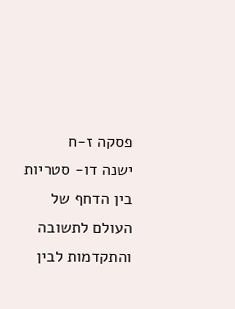פסקה ז-ח
ישנה דו- סטריות בין הדחף של העולם לתשובה והתקדמות לבין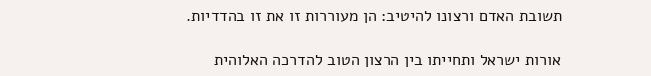תשובת האדם ורצונו להיטיב: הן מעוררות זו את זו בהדדיות.

אורות ישראל ותחייתו בין הרצון הטוב להדרכה האלוהית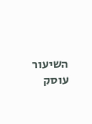השיעור עוסק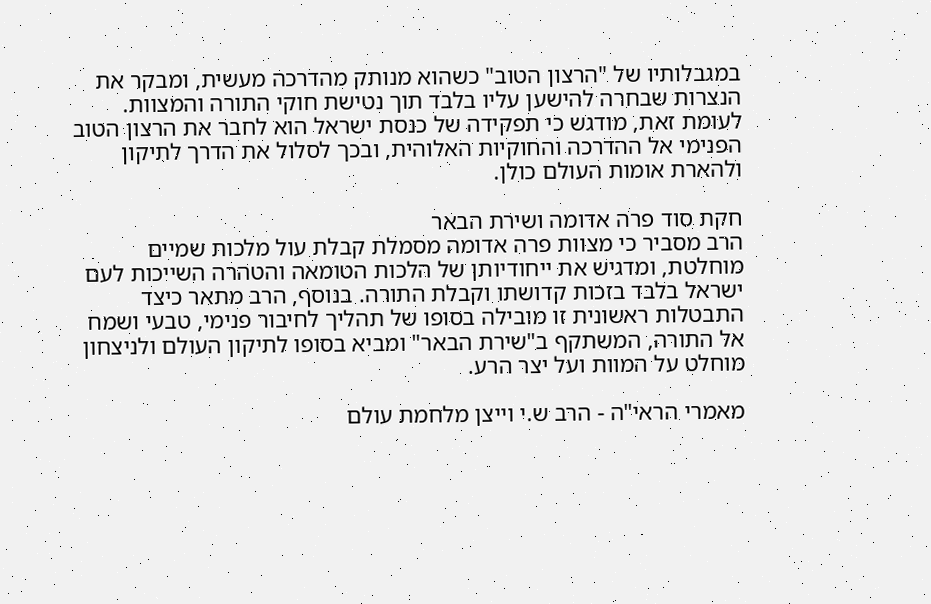במגבלותיו של "הרצון הטוב" כשהוא מנותק מהדרכה מעשית, ומבקר את הנצרות שבחרה להישען עליו בלבד תוך נטישת חוקי התורה והמצוות. לעומת זאת, מודגש כי תפקידה של כנסת ישראל הוא לחבר את הרצון הטוב הפנימי אל ההדרכה והחוקיות האלוהית, ובכך לסלול את הדרך לתיקון ולהארת אומות העולם כולן.

חקת סוד פרה אדומה ושירת הבאר
הרב מסביר כי מצוות פרה אדומה מסמלת קבלת עול מלכות שמיים מוחלטת, ומדגיש את ייחודיותן של הלכות הטומאה והטהרה השייכות לעם ישראל בלבד בזכות קדושתו וקבלת התורה. בנוסף, הרב מתאר כיצד התבטלות ראשונית זו מובילה בסופו של תהליך לחיבור פנימי, טבעי ושמח אל התורה, המשתקף ב"שירת הבאר" ומביא בסופו לתיקון העולם ולניצחון מוחלט על המוות ועל יצר הרע.

מאמרי הראי"ה - הרב ש.י וייצן מלחמת עולם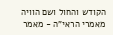הקודש והחול ושם הוויה
מאמרי הראי"ה - מאמר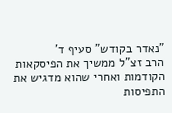"נאדר בקודש" סעיף ד'
הרב זצ"ל ממשיך את הפיסקאות הקודמות ואחרי שהוא מדגיש את התפיסות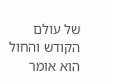של עולם הקודש והחול הוא אומר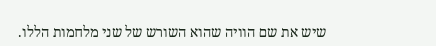שיש את שם הוויה שהוא השורש של שני מלחמות הללו.